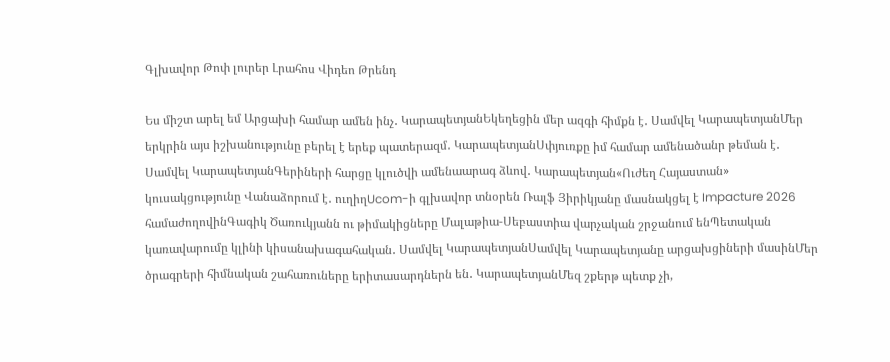Գլխավոր Թոփ լուրեր Լրահոս Վիդեո Թրենդ

Ես միշտ արել եմ Արցախի համար ամեն ինչ․ ԿարապետյանԵկեղեցին մեր ազգի հիմքն է․ Սամվել ԿարապետյանՄեր երկրին այս իշխանությունը բերել է երեք պատերազմ․ ԿարապետյանՍփյուռքը իմ համար ամենածանր թեման է․ Սամվել ԿարապետյանԳերիների հարցը կլուծվի ամենաարագ ձևով․ Կարապետյան«Ուժեղ Հայաստան» կուսակցությունը Վանաձորում է․ ուղիղUcom-ի գլխավոր տնօրեն Ռալֆ Յիրիկյանը մասնակցել է Impacture 2026 համաժողովինԳագիկ Ծառուկյանն ու թիմակիցները Մալաթիա-Սեբաստիա վարչական շրջանում ենՊետական կառավարումը կլինի կիսանախագահական․ Սամվել ԿարապետյանՍամվել Կարապետյանը արցախցիների մասինՄեր ծրագրերի հիմնական շահառուները երիտասարդներն են․ ԿարապետյանՄեզ շքերթ պետք չի,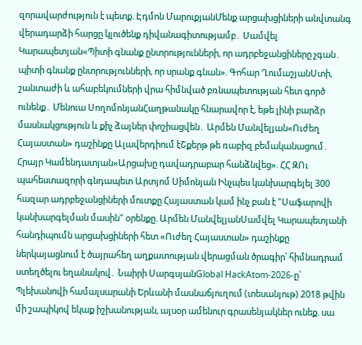զորավարժություն է պետք. Էդմոն ՄարուքյանՄենք արցախցիների անվտանգ վերադարձի հարցը կլուծենք դիվանագիտությամբ․ Սամվել Կարապետյան«Պիտի գնանք ընտրությունների, որ ադրբեջանցիները չգան․ պիտի գնանք ընտրությունների, որ սրանք գնան». Գոհար ՂումաշյանՍտի, շանտաժի և ահաբեկումների վրա հիմնված բռնապետության հետ գործ ունենք․ Մենուա ՍողոմոնյանՀաղթանակը հնարավոր է, եթե լինի բարձր մասնակցություն և քիչ ձայներ փոշիացվեն․ Արմեն Մանվելյան«Ուժեղ Հայաստան» դաշինքը Ալավերդիում էՇքերթ թե ռաբիզ բեմականացում․ Հրայր Կամենդատյան«Արցախը դավադրաբար հանձնվեց». ՀՀ ԶՈւ պահեստազորի գնդապետ Արտյոմ Սիմոնյան Ինչպես կանխարգելել 300 հազար ադրբեջանցիների մուտքը Հայաստան կամ ինչ բան է "Սաֆարովի կանխարգելման մասին" օրենքը. Արմեն ՄանվելյանՍամվել Կարապետյանի հանդիպումն արցախցիների հետ «Ուժեղ Հայաստան» դաշինքը ներկայացնում է ծայրահեղ աղքատության վերացման ծրագիր՝ հիմնադրամ ստեղծելու եղանակով․ Նաիրի ՍարգսյանGlobal HackAtom-2026-ը՝ Պլեխանովի համալսարանի Երևանի մասնաճյուղում (տեսանյութ) 2018 թվին մի շապիկով եկաք իշխանության, այսօր ամենուր գրասենյակներ ունեք. սա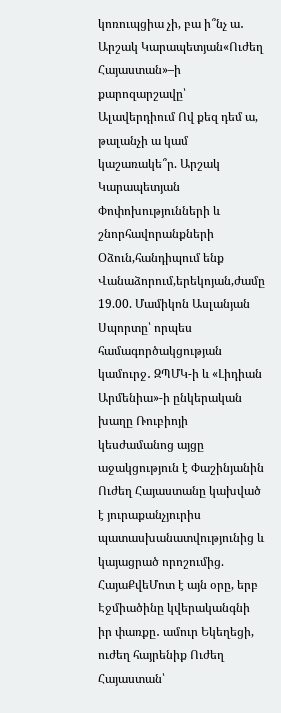կոռուպցիա չի, բա ի՞նչ ա․ Արշակ Կարապետյան«Ուժեղ Հայաստան»–ի քարոզարշավը՝ Ալավերդիում Ով քեզ դեմ ա, թալանչի ա կամ կաշառակե՞ր. Արշակ Կարապետյան Փոփոխությունների և շնորհավորանքների Օձուն,հանդիպում ենք Վանաձորում,երեկոյան,ժամը 19.00. Մամիկոն Ասլանյան Սպորտը՝ որպես համագործակցության կամուրջ․ ԶՊՄԿ-ի և «Լիդիան Արմենիա»-ի ընկերական խաղը Ռուբիոյի կեսժամանոց այցը աջակցություն է Փաշինյանին Ուժեղ Հայաստանը կախված է յուրաքանչյուրիս պատասխանատվությունից և կայացրած որոշումից. ՀայաՔվեՄոտ է այն օրը, երբ Էջմիածինը կվերականգնի իր փառքը․ ամուր Եկեղեցի, ուժեղ հայրենիք Ուժեղ Հայաստան՝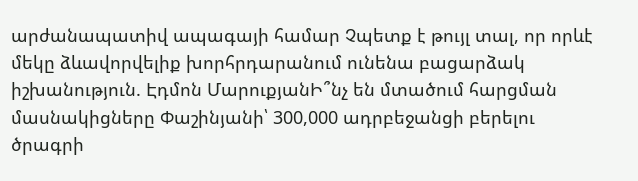արժանապատիվ ապագայի համար Չպետք է թույլ տալ, որ որևէ մեկը ձևավորվելիք խորհրդարանում ունենա բացարձակ իշխանություն. Էդմոն ՄարուքյանԻ՞նչ են մտածում հարցման մասնակիցները Փաշինյանի՝ 300,000 ադրբեջանցի բերելու ծրագրի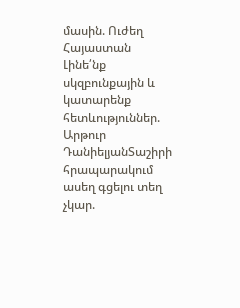մասին. Ուժեղ Հայաստան Լինե՛նք սկզբունքային և կատարենք հետևություններ. Արթուր ԴանիելյանՏաշիրի հրապարակում ասեղ գցելու տեղ չկար.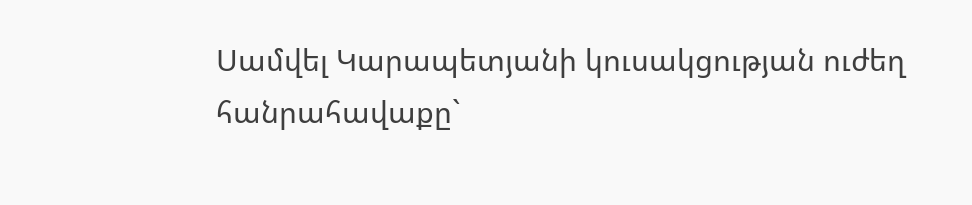Սամվել Կարապետյանի կուսակցության ուժեղ հանրահավաքը`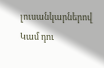լուսանկարներով Կամ դու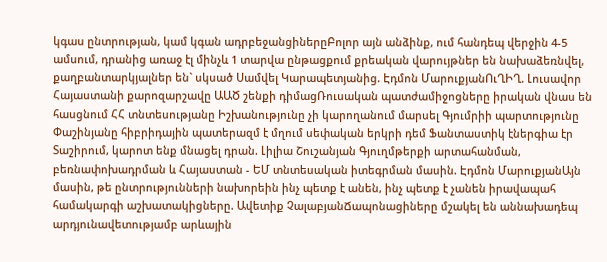կգաս ընտրության, կամ կգան ադրբեջանցիներըԲոլոր այն անձինք, ում հանդեպ վերջին 4-5 ամսում, դրանից առաջ էլ մինչև 1 տարվա ընթացքում քրեական վարույթներ են նախաձեռնվել, քաղբանտարկյալներ են` սկսած Սամվել Կարապետյանից. Էդմոն ՄարուքյանՈւՂԻՂ. Լուսավոր Հայաստանի քարոզարշավը ԱԱԾ շենքի դիմացՌուսական պատժամիջոցները իրական վնաս են հասցնում ՀՀ տնտեսությանը Իշխանությունը չի կարողանում մարսել Գյումրիի պարտությունը Փաշինյանը հիբրիդային պատերազմ է մղում սեփական երկրի դեմ Ֆանտաստիկ էներգիա էր Տաշիրում, կարոտ ենք մնացել դրան. Լիլիա Շուշանյան Գյուղմթերքի արտահանման, բեռնափոխադրման և Հայաստան - ԵՄ տնտեսական իտեգրման մասին. Էդմոն ՄարուքյանԱյն մասին, թե ընտրությունների նախորեին ինչ պետք է անեն, ինչ պետք է չանեն իրավապահ համակարգի աշխատակիցները. Ավետիք ՉալաբյանՃապոնացիները մշակել են աննախադեպ արդյունավետությամբ արևային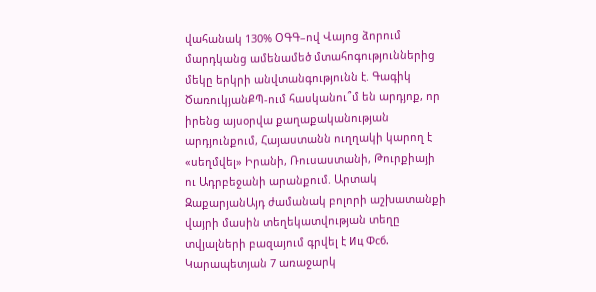վահանակ 130% ՕԳԳ–ով Վայոց ձորում մարդկանց ամենամեծ մտահոգություններից մեկը երկրի անվտանգությունն է. Գագիկ ԾառուկյանՔՊ-ում հասկանու՞մ են արդյոք, որ իրենց այսօրվա քաղաքականության արդյունքում, Հայաստանն ուղղակի կարող է «սեղմվել» Իրանի, Ռուսաստանի, Թուրքիայի ու Ադրբեջանի արանքում. Արտակ ԶաքարյանԱյդ ժամանակ բոլորի աշխատանքի վայրի մասին տեղեկատվության տեղը տվյալների բազայում գրվել է Иц Фсб. Կարապետյան 7 առաջարկ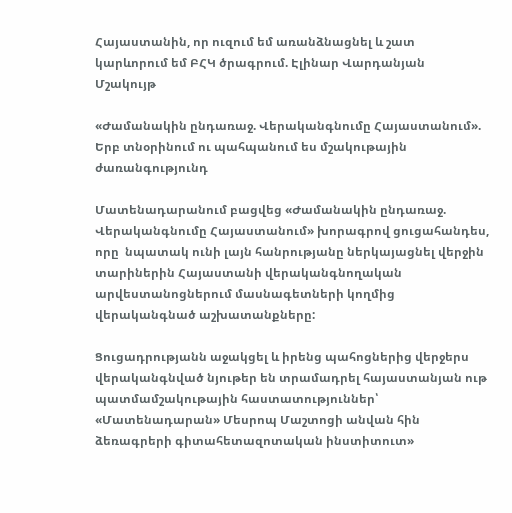Հայաստանին, որ ուզում եմ առանձնացնել և շատ կարևորում եմ ԲՀԿ ծրագրում. Էլինար Վարդանյան
Մշակույթ

«Ժամանակին ընդառաջ. Վերականգնումը Հայաստանում». Երբ տնօրինում ու պահպանում ես մշակութային ժառանգությունդ

Մատենադարանում բացվեց «Ժամանակին ընդառաջ. Վերականգնումը Հայաստանում» խորագրով ցուցահանդես, որը  նպատակ ունի լայն հանրությանը ներկայացնել վերջին տարիներին Հայաստանի վերականգնողական արվեստանոցներում մասնագետների կողմից վերականգնած աշխատանքները:

Ցուցադրությանն աջակցել և իրենց պահոցներից վերջերս վերականգնված նյութեր են տրամադրել հայաստանյան ութ պատմամշակութային հաստատություններ՝ «Մատենադարան» Մեսրոպ Մաշտոցի անվան հին ձեռագրերի գիտահետազոտական ինստիտուտ»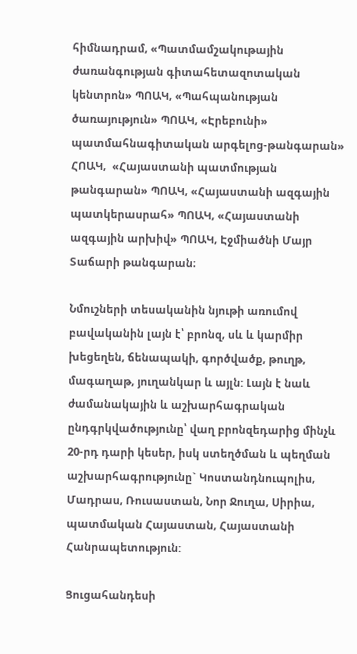հիմնադրամ, «Պատմամշակութային ժառանգության գիտահետազոտական կենտրոն» ՊՈԱԿ, «Պահպանության ծառայություն» ՊՈԱԿ, «Էրեբունի» պատմահնագիտական արգելոց-թանգարան» ՀՈԱԿ,  «Հայաստանի պատմության թանգարան» ՊՈԱԿ, «Հայաստանի ազգային պատկերասրահ» ՊՈԱԿ, «Հայաստանի ազգային արխիվ» ՊՈԱԿ, Էջմիածնի Մայր Տաճարի թանգարան։

Նմուշների տեսականին նյութի առումով բավականին լայն է՝ բրոնզ, սև և կարմիր խեցեղեն, ճենապակի, գործվածք, թուղթ, մագաղաթ, յուղանկար և այլն: Լայն է նաև ժամանակային և աշխարհագրական ընդգրկվածությունը՝ վաղ բրոնզեդարից մինչև 20-րդ դարի կեսեր, իսկ ստեղծման և պեղման աշխարհագրությունը` Կոստանդնուպոլիս, Մադրաս, Ռուսաստան, Նոր Ջուղա, Սիրիա, պատմական Հայաստան, Հայաստանի Հանրապետություն:

Ցուցահանդեսի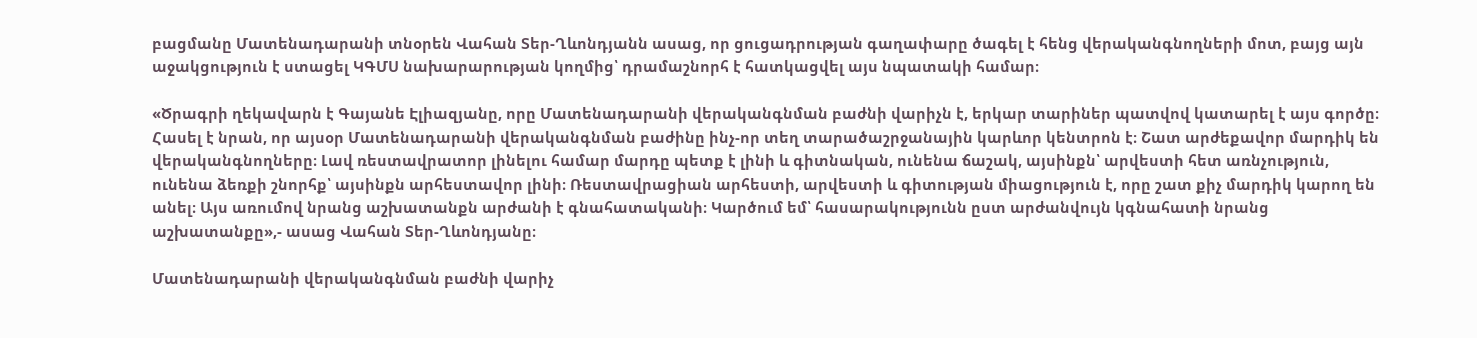բացմանը Մատենադարանի տնօրեն Վահան Տեր-Ղևոնդյանն ասաց, որ ցուցադրության գաղափարը ծագել է հենց վերականգնողների մոտ, բայց այն աջակցություն է ստացել ԿԳՄՍ նախարարության կողմից՝ դրամաշնորհ է հատկացվել այս նպատակի համար։

«Ծրագրի ղեկավարն է Գայանե Էլիազյանը, որը Մատենադարանի վերականգնման բաժնի վարիչն է, երկար տարիներ պատվով կատարել է այս գործը։ Հասել է նրան, որ այսօր Մատենադարանի վերականգնման բաժինը ինչ-որ տեղ տարածաշրջանային կարևոր կենտրոն է։ Շատ արժեքավոր մարդիկ են վերականգնողները։ Լավ ռեստավրատոր լինելու համար մարդը պետք է լինի և գիտնական, ունենա ճաշակ, այսինքն՝ արվեստի հետ առնչություն, ունենա ձեռքի շնորհք՝ այսինքն արհեստավոր լինի։ Ռեստավրացիան արհեստի, արվեստի և գիտության միացություն է, որը շատ քիչ մարդիկ կարող են անել։ Այս առումով նրանց աշխատանքն արժանի է գնահատականի։ Կարծում եմ՝ հասարակությունն ըստ արժանվույն կգնահատի նրանց աշխատանքը»,- ասաց Վահան Տեր-Ղևոնդյանը։

Մատենադարանի վերականգնման բաժնի վարիչ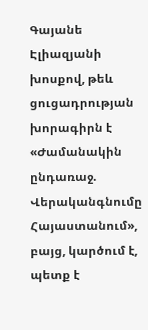Գայանե Էլիազյանի խոսքով, թեև ցուցադրության խորագիրն է «Ժամանակին ընդառաջ. Վերականգնումը Հայաստանում», բայց, կարծում է, պետք է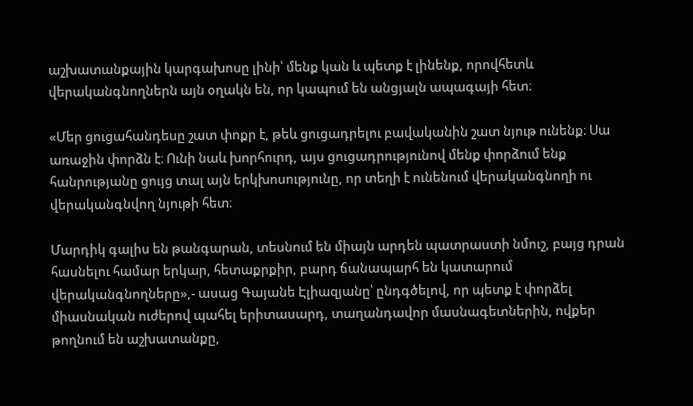աշխատանքային կարգախոսը լինի՝ մենք կան և պետք է լինենք, որովհետև վերականգնողներն այն օղակն են, որ կապում են անցյալն ապագայի հետ։

«Մեր ցուցահանդեսը շատ փոքր է, թեև ցուցադրելու բավականին շատ նյութ ունենք։ Սա առաջին փորձն է։ Ունի նաև խորհուրդ, այս ցուցադրությունով մենք փորձում ենք հանրությանը ցույց տալ այն երկխոսությունը, որ տեղի է ունենում վերականգնողի ու վերականգնվող նյութի հետ։

Մարդիկ գալիս են թանգարան, տեսնում են միայն արդեն պատրաստի նմուշ, բայց դրան հասնելու համար երկար, հետաքրքիր, բարդ ճանապարհ են կատարում  վերականգնողները»,- ասաց Գայանե Էլիազյանը՝ ընդգծելով, որ պետք է փորձել միասնական ուժերով պահել երիտասարդ, տաղանդավոր մասնագետներին, ովքեր թողնում են աշխատանքը,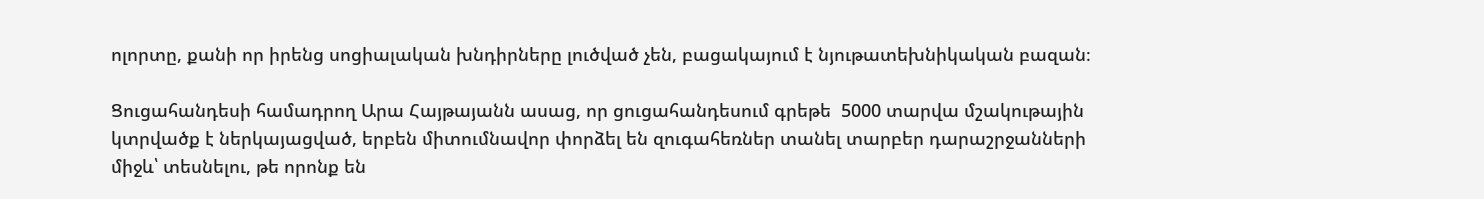ոլորտը, քանի որ իրենց սոցիալական խնդիրները լուծված չեն, բացակայում է նյութատեխնիկական բազան։

Ցուցահանդեսի համադրող Արա Հայթայանն ասաց, որ ցուցահանդեսում գրեթե  5000 տարվա մշակութային կտրվածք է ներկայացված, երբեն միտումնավոր փորձել են զուգահեռներ տանել տարբեր դարաշրջանների միջև՝ տեսնելու, թե որոնք են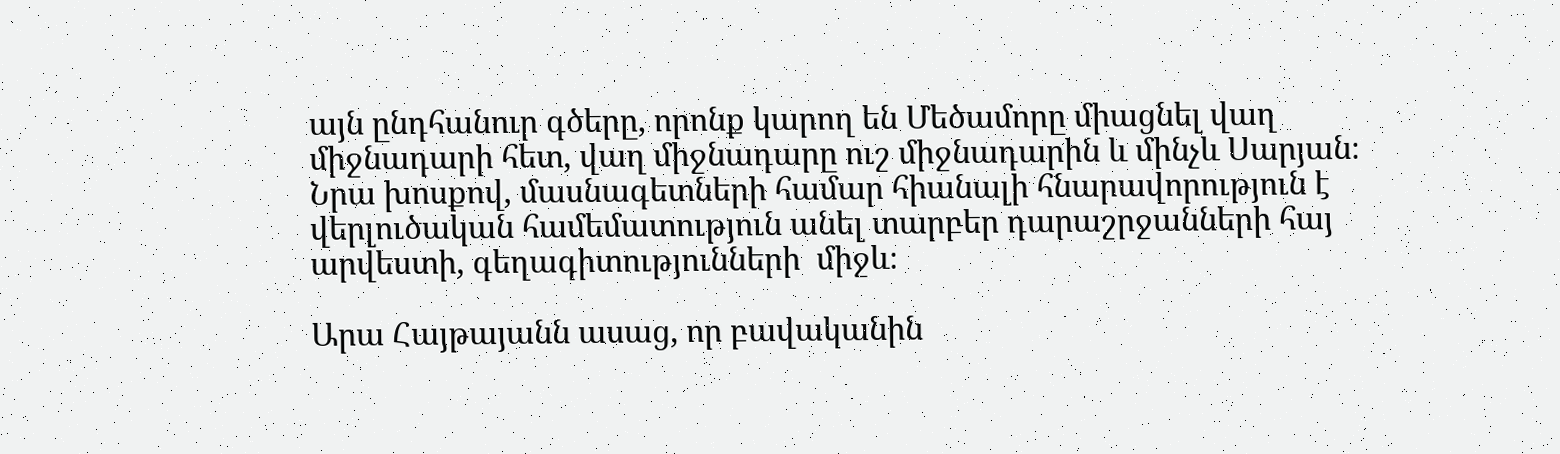այն ընդհանուր գծերը, որոնք կարող են Մեծամորը միացնել վաղ միջնադարի հետ, վաղ միջնադարը ուշ միջնադարին և մինչև Սարյան։ Նրա խոսքով, մասնագետների համար հիանալի հնարավորություն է վերլուծական համեմատություն անել տարբեր դարաշրջանների հայ արվեստի, գեղագիտությունների  միջև։

Արա Հայթայանն ասաց, որ բավականին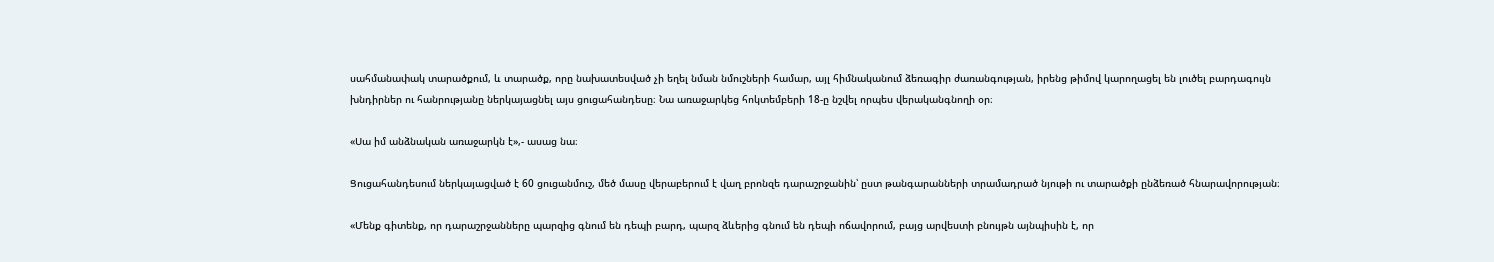սահմանափակ տարածքում, և տարածք, որը նախատեսված չի եղել նման նմուշների համար, այլ հիմնականում ձեռագիր ժառանգության, իրենց թիմով կարողացել են լուծել բարդագույն խնդիրներ ու հանրությանը ներկայացնել այս ցուցահանդեսը։ Նա առաջարկեց հոկտեմբերի 18-ը նշվել որպես վերականգնողի օր։

«Սա իմ անձնական առաջարկն է»,- ասաց նա։

Ցուցահանդեսում ներկայացված է 60 ցուցանմուշ, մեծ մասը վերաբերում է վաղ բրոնզե դարաշրջանին՝ ըստ թանգարանների տրամադրած նյութի ու տարածքի ընձեռած հնարավորության։

«Մենք գիտենք, որ դարաշրջանները պարզից գնում են դեպի բարդ, պարզ ձևերից գնում են դեպի ոճավորում, բայց արվեստի բնույթն այնպիսին է, որ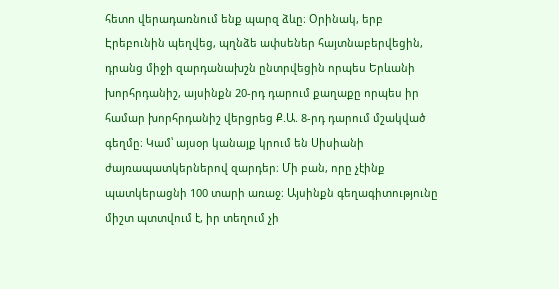հետո վերադառնում ենք պարզ ձևը։ Օրինակ, երբ Էրեբունին պեղվեց, պղնձե ափսեներ հայտնաբերվեցին, դրանց միջի զարդանախշն ընտրվեցին որպես Երևանի խորհրդանիշ, այսինքն 20-րդ դարում քաղաքը որպես իր համար խորհրդանիշ վերցրեց Ք.Ա. 8-րդ դարում մշակված գեղմը։ Կամ՝ այսօր կանայք կրում են Սիսիանի ժայռապատկերներով զարդեր։ Մի բան, որը չէինք պատկերացնի 100 տարի առաջ։ Այսինքն գեղագիտությունը միշտ պտտվում է, իր տեղում չի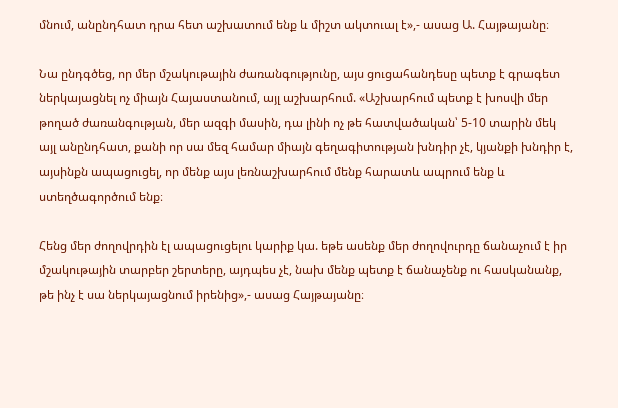մնում, անընդհատ դրա հետ աշխատում ենք և միշտ ակտուալ է»,- ասաց Ա. Հայթայանը։

Նա ընդգծեց, որ մեր մշակութային ժառանգությունը, այս ցուցահանդեսը պետք է գրագետ ներկայացնել ոչ միայն Հայաստանում, այլ աշխարհում. «Աշխարհում պետք է խոսվի մեր թողած ժառանգության, մեր ազգի մասին, դա լինի ոչ թե հատվածական՝ 5-10 տարին մեկ այլ անընդհատ, քանի որ սա մեզ համար միայն գեղագիտության խնդիր չէ, կյանքի խնդիր է, այսինքն ապացուցել, որ մենք այս լեռնաշխարհում մենք հարատև ապրում ենք և ստեղծագործում ենք։

Հենց մեր ժողովրդին էլ ապացուցելու կարիք կա. եթե ասենք մեր ժողովուրդը ճանաչում է իր մշակութային տարբեր շերտերը, այդպես չէ, նախ մենք պետք է ճանաչենք ու հասկանանք, թե ինչ է սա ներկայացնում իրենից»,- ասաց Հայթայանը։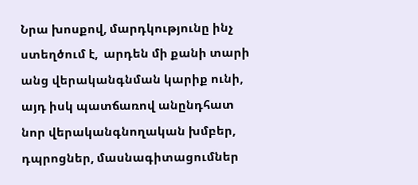Նրա խոսքով, մարդկությունը ինչ ստեղծում է,  արդեն մի քանի տարի անց վերականգնման կարիք ունի, այդ իսկ պատճառով անընդհատ նոր վերականգնողական խմբեր, դպրոցներ, մասնագիտացումներ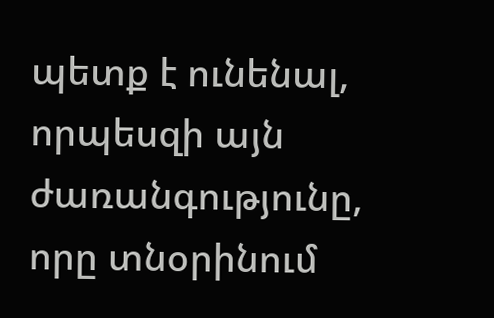պետք է ունենալ, որպեսզի այն ժառանգությունը, որը տնօրինում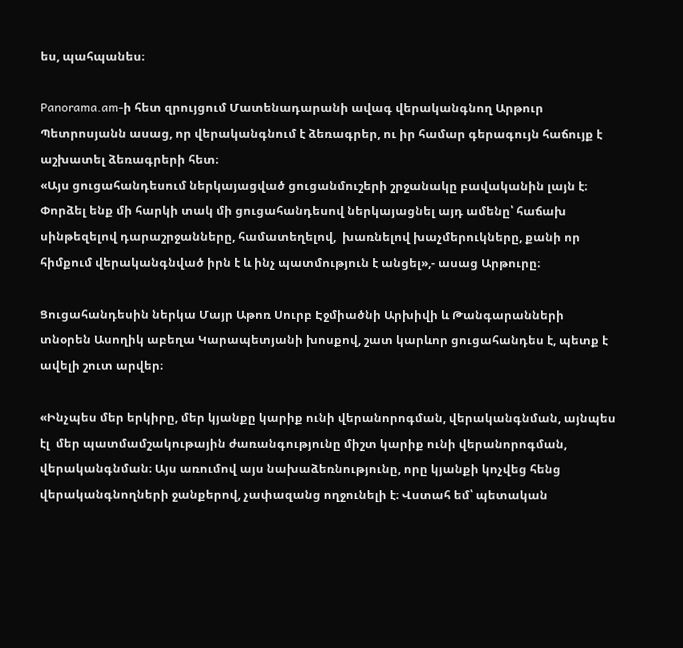ես, պահպանես։

Panorama.am-ի հետ զրույցում Մատենադարանի ավագ վերականգնող Արթուր Պետրոսյանն ասաց, որ վերականգնում է ձեռագրեր, ու իր համար գերագույն հաճույք է աշխատել ձեռագրերի հետ։
«Այս ցուցահանդեսում ներկայացված ցուցանմուշերի շրջանակը բավականին լայն է։ Փորձել ենք մի հարկի տակ մի ցուցահանդեսով ներկայացնել այդ ամենը՝ հաճախ սինթեզելով դարաշրջանները, համատեղելով,  խառնելով խաչմերուկները, քանի որ հիմքում վերականգնված իրն է և ինչ պատմություն է անցել»,- ասաց Արթուրը։

Ցուցահանդեսին ներկա Մայր Աթոռ Սուրբ Էջմիածնի Արխիվի և Թանգարանների տնօրեն Ասողիկ աբեղա Կարապետյանի խոսքով, շատ կարևոր ցուցահանդես է, պետք է ավելի շուտ արվեր։

«Ինչպես մեր երկիրը, մեր կյանքը կարիք ունի վերանորոգման, վերականգնման, այնպես էլ  մեր պատմամշակութային ժառանգությունը միշտ կարիք ունի վերանորոգման, վերականգնման։ Այս առումով այս նախաձեռնությունը, որը կյանքի կոչվեց հենց վերականգնողների ջանքերով, չափազանց ողջունելի է։ Վստահ եմ՝ պետական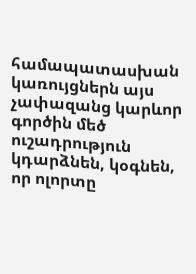համապատասխան կառույցներն այս չափազանց կարևոր գործին մեծ ուշադրություն կդարձնեն, կօգնեն, որ ոլորտը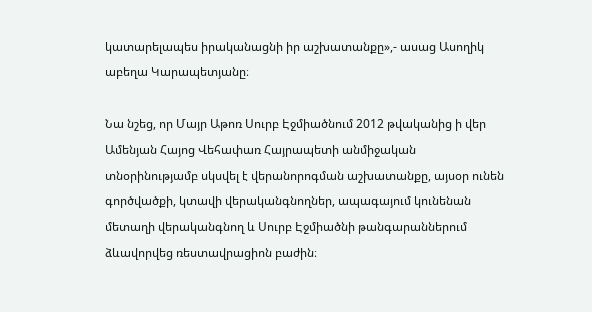կատարելապես իրականացնի իր աշխատանքը»,- ասաց Ասողիկ աբեղա Կարապետյանը։

Նա նշեց, որ Մայր Աթոռ Սուրբ Էջմիածնում 2012 թվականից ի վեր Ամենյան Հայոց Վեհափառ Հայրապետի անմիջական տնօրինությամբ սկսվել է վերանորոգման աշխատանքը, այսօր ունեն գործվածքի, կտավի վերականգնողներ, ապագայում կունենան մետաղի վերականգնող և Սուրբ Էջմիածնի թանգարաններում ձևավորվեց ռեստավրացիոն բաժին։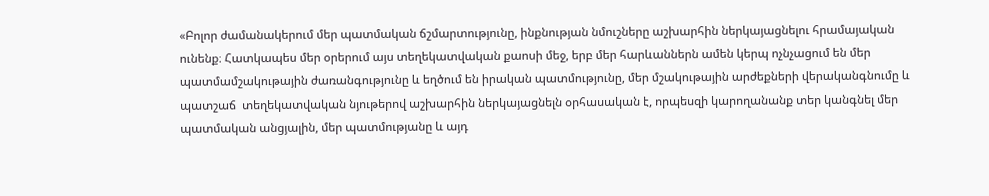«Բոլոր ժամանակերում մեր պատմական ճշմարտությունը, ինքնության նմուշները աշխարհին ներկայացնելու հրամայական ունենք։ Հատկապես մեր օրերում այս տեղեկատվական քաոսի մեջ, երբ մեր հարևաններն ամեն կերպ ոչնչացում են մեր պատմամշակութային ժառանգությունը և եղծում են իրական պատմությունը, մեր մշակութային արժեքների վերականգնումը և պատշաճ  տեղեկատվական նյութերով աշխարհին ներկայացնելն օրհասական է, որպեսզի կարողանանք տեր կանգնել մեր պատմական անցյալին, մեր պատմությանը և այդ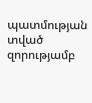պատմության տված զորությամբ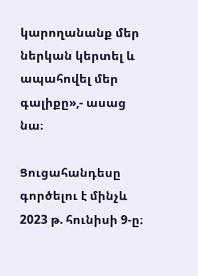կարողանանք մեր ներկան կերտել և ապահովել մեր գալիքը»,- ասաց նա։

Ցուցահանդեսը գործելու է մինչև 2023 թ. հունիսի 9-ը։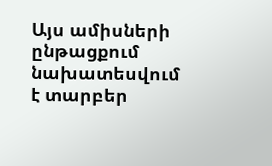Այս ամիսների ընթացքում նախատեսվում է տարբեր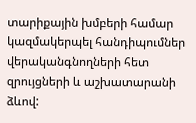տարիքային խմբերի համար կազմակերպել հանդիպումներ վերականգնողների հետ զրույցների և աշխատարանի ձևով: